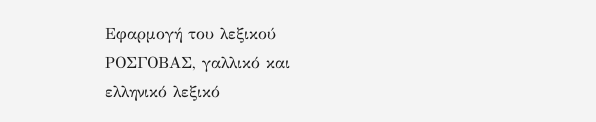Εφαρμογή του λεξικού ΡΟΣΓΟΒΑΣ, γαλλικό και ελληνικό λεξικό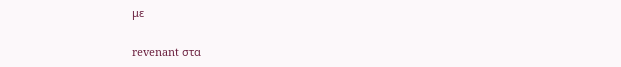με

revenant στα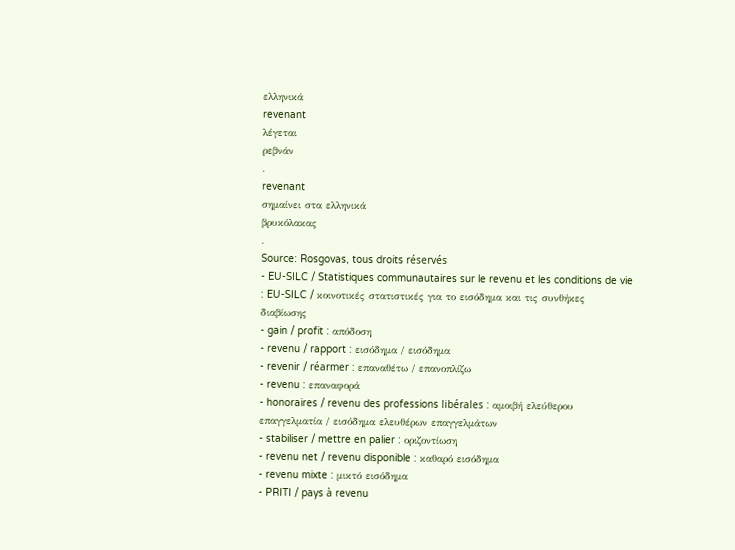ελληνικά
revenant
λέγεται
ρεβνάν
.
revenant
σημαίνει στα ελληνικά
βρυκόλακας
.
Source: Rosgovas, tous droits réservés
- EU-SILC / Statistiques communautaires sur le revenu et les conditions de vie : EU-SILC / κοινοτικές στατιστικές για το εισόδημα και τις συνθήκες διαβίωσης
- gain / profit : απόδοση
- revenu / rapport : εισόδημα / εισόδημα
- revenir / réarmer : επαναθέτω / επανοπλίζω
- revenu : επαναφορά
- honoraires / revenu des professions libérales : αμοιβή ελεύθερου επαγγελματία / εισόδημα ελευθέρων επαγγελμάτων
- stabiliser / mettre en palier : οριζοντίωση
- revenu net / revenu disponible : καθαρό εισόδημα
- revenu mixte : μικτό εισόδημα
- PRITI / pays à revenu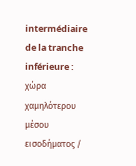intermédiaire de la tranche inférieure : χώρα χαμηλότερου μέσου εισοδήματος /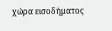χώρα εισοδήματος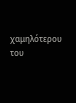χαμηλότερου του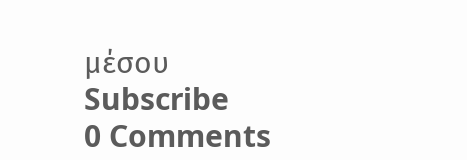μέσου
Subscribe
0 Comments